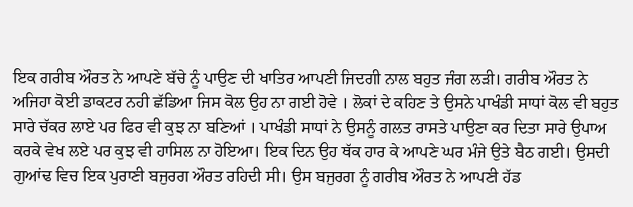ਇਕ ਗਰੀਬ ਔਰਤ ਨੇ ਆਪਣੇ ਬੱਚੇ ਨੂੰ ਪਾਉਣ ਦੀ ਖਾਤਿਰ ਆਪਣੀ ਜਿਦਗੀ ਨਾਲ ਬਹੁਤ ਜੰਗ ਲੜੀ। ਗਰੀਬ ਔਰਤ ਨੇ ਅਜਿਹਾ ਕੋਈ ਡਾਕਟਰ ਨਹੀ ਛੱਡਿਆ ਜਿਸ ਕੋਲ ਉਹ ਨਾ ਗਈ ਹੋਵੇ । ਲੋਕਾਂ ਦੇ ਕਹਿਣ ਤੇ ਉਸਨੇ ਪਾਖੰਡੀ ਸਾਧਾਂ ਕੋਲ ਵੀ ਬਹੁਤ ਸਾਰੇ ਚੱਕਰ ਲਾਏ ਪਰ ਫਿਰ ਵੀ ਕੁਝ ਨਾ ਬਣਿਆਂ । ਪਾਖੰਡੀ ਸਾਧਾਂ ਨੇ ਉਸਨੂੰ ਗਲਤ ਰਾਸਤੇ ਪਾਉਣਾ ਕਰ ਦਿਤਾ ਸਾਰੇ ਉਪਾਅ ਕਰਕੇ ਵੇਖ ਲਏ ਪਰ ਕੁਝ ਵੀ ਹਾਸਿਲ ਨਾ ਹੋਇਆ। ਇਕ ਦਿਨ ਉਹ ਥੱਕ ਹਾਰ ਕੇ ਆਪਣੇ ਘਰ ਮੰਜੇ ਉਤੇ ਬੈਠ ਗਈ। ਉਸਦੀ ਗੁਆਂਢ ਵਿਚ ਇਕ ਪੁਰਾਣੀ ਬਜੁਰਗ ਔਰਤ ਰਹਿਦੀ ਸੀ। ਉਸ ਬਜੁਰਗ ਨੂੰ ਗਰੀਬ ਔਰਤ ਨੇ ਆਪਣੀ ਹੱਡ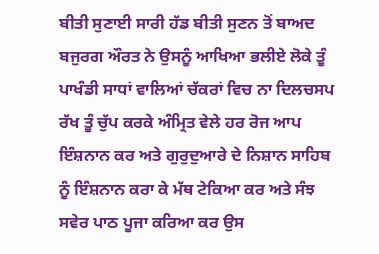ਬੀਤੀ ਸੁਣਾਈ ਸਾਰੀ ਹੱਡ ਬੀਤੀ ਸੁਣਨ ਤੋਂ ਬਾਅਦ ਬਜੁਰਗ ਔਰਤ ਨੇ ਉਸਨੂੰ ਆਖਿਆ ਭਲੀਏ ਲੋਕੇ ਤੂੰ ਪਾਖੰਡੀ ਸਾਧਾਂ ਵਾਲਿਆਂ ਚੱਕਰਾਂ ਵਿਚ ਨਾ ਦਿਲਚਸਪ ਰੱਖ ਤੂੰ ਚੁੱਪ ਕਰਕੇ ਅੰਮ੍ਰਿਤ ਵੇਲੇ ਹਰ ਰੋਜ ਆਪ ਇੰਸ਼ਨਾਨ ਕਰ ਅਤੇ ਗੁਰੁਦੁਆਰੇ ਦੇ ਨਿਸ਼ਾਨ ਸਾਹਿਬ ਨੂੰ ਇੰਸ਼ਨਾਨ ਕਰਾ ਕੇ ਮੱਥ ਟੇਕਿਆ ਕਰ ਅਤੇ ਸੰਝ ਸਵੇਰ ਪਾਠ ਪੂਜਾ ਕਰਿਆ ਕਰ ਉਸ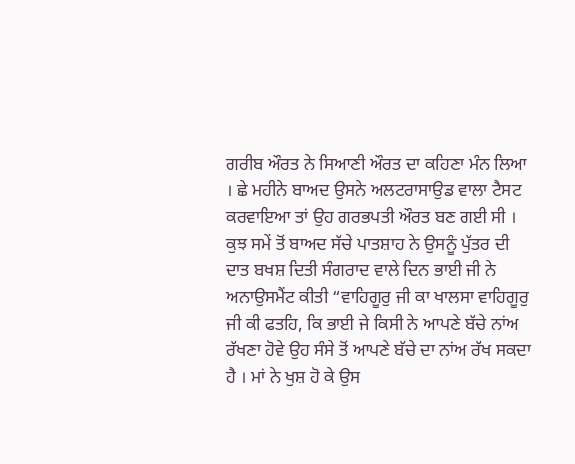ਗਰੀਬ ਔਰਤ ਨੇ ਸਿਆਣੀ ਔਰਤ ਦਾ ਕਹਿਣਾ ਮੰਨ ਲਿਆ । ਛੇ ਮਹੀਨੇ ਬਾਅਦ ਉਸਨੇ ਅਲਟਰਾਸਾਉਡ ਵਾਲਾ ਟੈਸਟ ਕਰਵਾਇਆ ਤਾਂ ਉਹ ਗਰਭਪਤੀ ਔਰਤ ਬਣ ਗਈ ਸੀ । ਕੁਝ ਸਮੇਂ ਤੋਂ ਬਾਅਦ ਸੱਚੇ ਪਾਤਸ਼ਾਹ ਨੇ ਉਸਨੂੰ ਪੁੱਤਰ ਦੀ ਦਾਤ ਬਖਸ਼ ਦਿਤੀ ਸੰਗਰਾਦ ਵਾਲੇ ਦਿਨ ਭਾਈ ਜੀ ਨੇ ਅਨਾਉਸਮੈਂਟ ਕੀਤੀ “ਵਾਹਿਗੂਰੁ ਜੀ ਕਾ ਖਾਲਸਾ ਵਾਹਿਗੂਰੁ ਜੀ ਕੀ ਫਤਹਿ, ਕਿ ਭਾਈ ਜੇ ਕਿਸੀ ਨੇ ਆਪਣੇ ਬੱਚੇ ਨਾਂਅ ਰੱਖਣਾ ਹੋਵੇ ਉਹ ਸੰਸੇ ਤੋਂ ਆਪਣੇ ਬੱਚੇ ਦਾ ਨਾਂਅ ਰੱਖ ਸਕਦਾ ਹੈ । ਮਾਂ ਨੇ ਖੁਸ਼ ਹੋ ਕੇ ਉਸ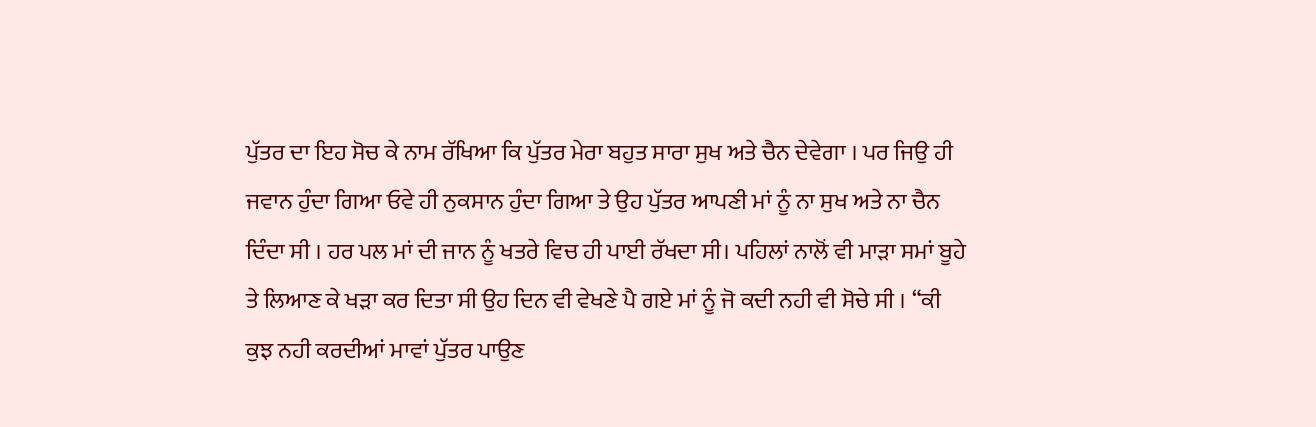ਪੁੱਤਰ ਦਾ ਇਹ ਸੋਚ ਕੇ ਨਾਮ ਰੱਖਿਆ ਕਿ ਪੁੱਤਰ ਮੇਰਾ ਬਹੁਤ ਸਾਰਾ ਸੁਖ ਅਤੇ ਚੈਨ ਦੇਵੇਗਾ । ਪਰ ਜਿਉ ਹੀ ਜਵਾਨ ਹੁੰਦਾ ਗਿਆ ਓਵੇ ਹੀ ਨੁਕਸਾਨ ਹੁੰਦਾ ਗਿਆ ਤੇ ਉਹ ਪੁੱਤਰ ਆਪਣੀ ਮਾਂ ਨੂੰ ਨਾ ਸੁਖ ਅਤੇ ਨਾ ਚੈਨ ਦਿੰਦਾ ਸੀ । ਹਰ ਪਲ ਮਾਂ ਦੀ ਜਾਨ ਨੂੰ ਖਤਰੇ ਵਿਚ ਹੀ ਪਾਈ ਰੱਖਦਾ ਸੀ। ਪਹਿਲਾਂ ਨਾਲੋਂ ਵੀ ਮਾੜਾ ਸਮਾਂ ਬੂਹੇ ਤੇ ਲਿਆਣ ਕੇ ਖੜਾ ਕਰ ਦਿਤਾ ਸੀ ਉਹ ਦਿਨ ਵੀ ਵੇਖਣੇ ਪੈ ਗਏ ਮਾਂ ਨੂੰ ਜੋ ਕਦੀ ਨਹੀ ਵੀ ਸੋਚੇ ਸੀ । “ਕੀ ਕੁਝ ਨਹੀ ਕਰਦੀਆਂ ਮਾਵਾਂ ਪੁੱਤਰ ਪਾਉਣ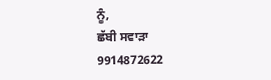ਨੂੰ,
ਛੱਬੀ ਸਵਾੜਾ
9914872622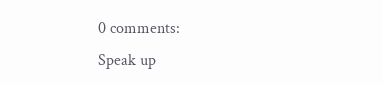0 comments:
Speak up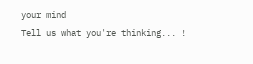your mind
Tell us what you're thinking... !